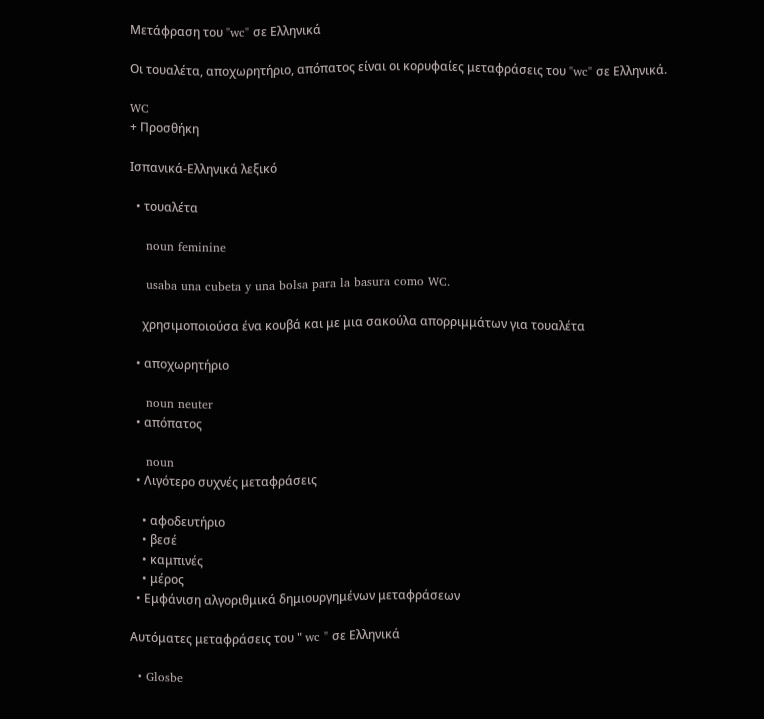Μετάφραση του "wc" σε Ελληνικά

Οι τουαλέτα, αποχωρητήριο, απόπατος είναι οι κορυφαίες μεταφράσεις του "wc" σε Ελληνικά.

WC
+ Προσθήκη

Ισπανικά-Ελληνικά λεξικό

  • τουαλέτα

    noun feminine

    usaba una cubeta y una bolsa para la basura como WC.

    χρησιμοποιούσα ένα κουβά και με μια σακούλα απορριμμάτων για τουαλέτα

  • αποχωρητήριο

    noun neuter
  • απόπατος

    noun
  • Λιγότερο συχνές μεταφράσεις

    • αφοδευτήριο
    • βεσέ
    • καμπινές
    • μέρος
  • Εμφάνιση αλγοριθμικά δημιουργημένων μεταφράσεων

Αυτόματες μεταφράσεις του " wc " σε Ελληνικά

  • Glosbe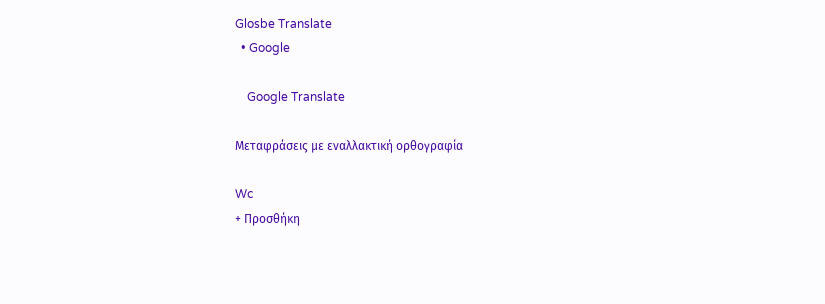Glosbe Translate
  • Google

    Google Translate

Μεταφράσεις με εναλλακτική ορθογραφία

Wc
+ Προσθήκη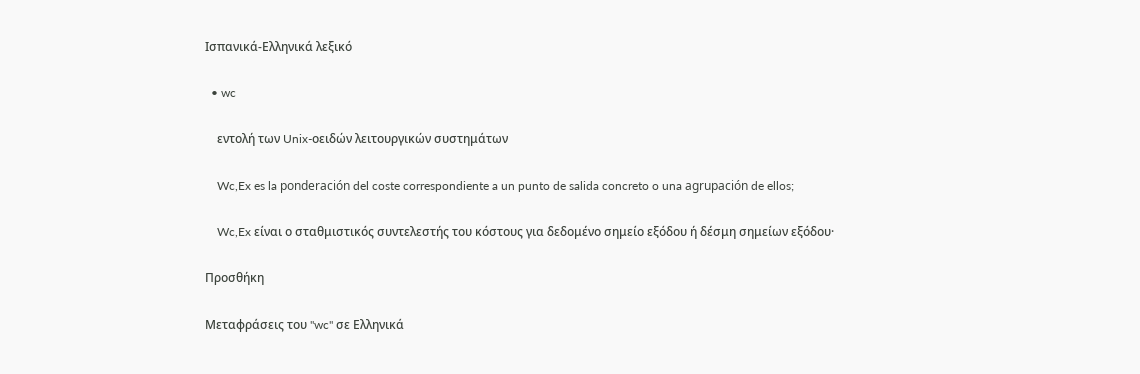Ισπανικά-Ελληνικά λεξικό

  • wc

    εντολή των Unix-οειδών λειτουργικών συστημάτων

    Wc,Ex es la ponderación del coste correspondiente a un punto de salida concreto o una agrupación de ellos;

    Wc,Ex είναι ο σταθμιστικός συντελεστής του κόστους για δεδομένο σημείο εξόδου ή δέσμη σημείων εξόδου·

Προσθήκη

Μεταφράσεις του "wc" σε Ελληνικά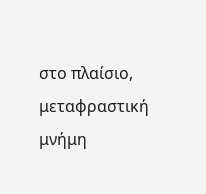στο πλαίσιο, μεταφραστική μνήμη